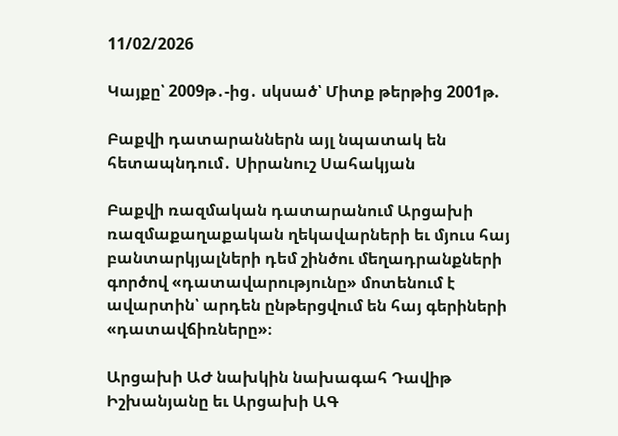11/02/2026

Կայքը՝ 2009թ․-ից․ սկսած՝ Միտք թերթից 2001թ.

Բաքվի դատարաններն այլ նպատակ են հետապնդում․ Սիրանուշ Սահակյան

Բաքվի ռազմական դատարանում Արցախի ռազմաքաղաքական ղեկավարների եւ մյուս հայ բանտարկյալների դեմ շինծու մեղադրանքների գործով «դատավարությունը» մոտենում է ավարտին՝ արդեն ընթերցվում են հայ գերիների «դատավճիռները»։

Արցախի ԱԺ նախկին նախագահ Դավիթ Իշխանյանը եւ Արցախի ԱԳ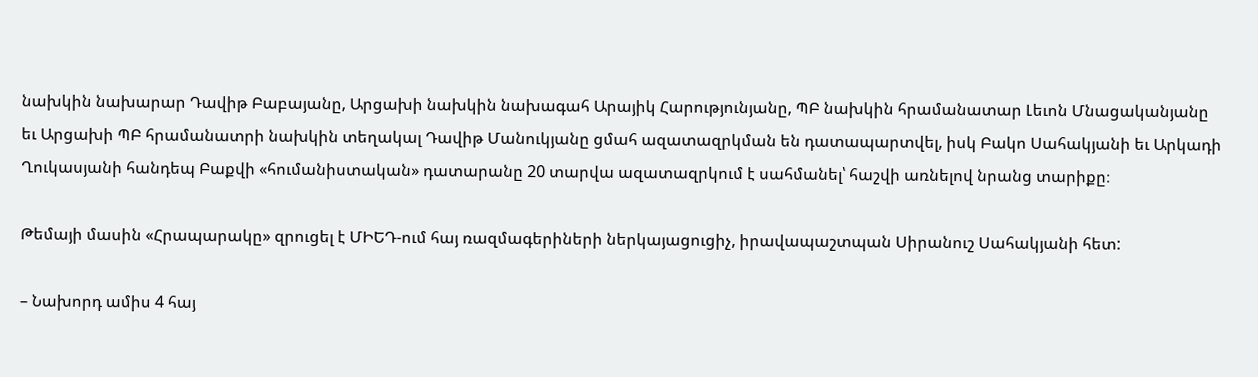նախկին նախարար Դավիթ Բաբայանը, Արցախի նախկին նախագահ Արայիկ Հարությունյանը, ՊԲ նախկին հրամանատար Լեւոն Մնացականյանը եւ Արցախի ՊԲ հրամանատրի նախկին տեղակալ Դավիթ Մանուկյանը ցմահ ազատազրկման են դատապարտվել, իսկ Բակո Սահակյանի եւ Արկադի Ղուկասյանի հանդեպ Բաքվի «հումանիստական» դատարանը 20 տարվա ազատազրկում է սահմանել՝ հաշվի առնելով նրանց տարիքը։

Թեմայի մասին «Հրապարակը» զրուցել է ՄԻԵԴ-ում հայ ռազմագերիների ներկայացուցիչ, իրավապաշտպան Սիրանուշ Սահակյանի հետ:

– Նախորդ ամիս 4 հայ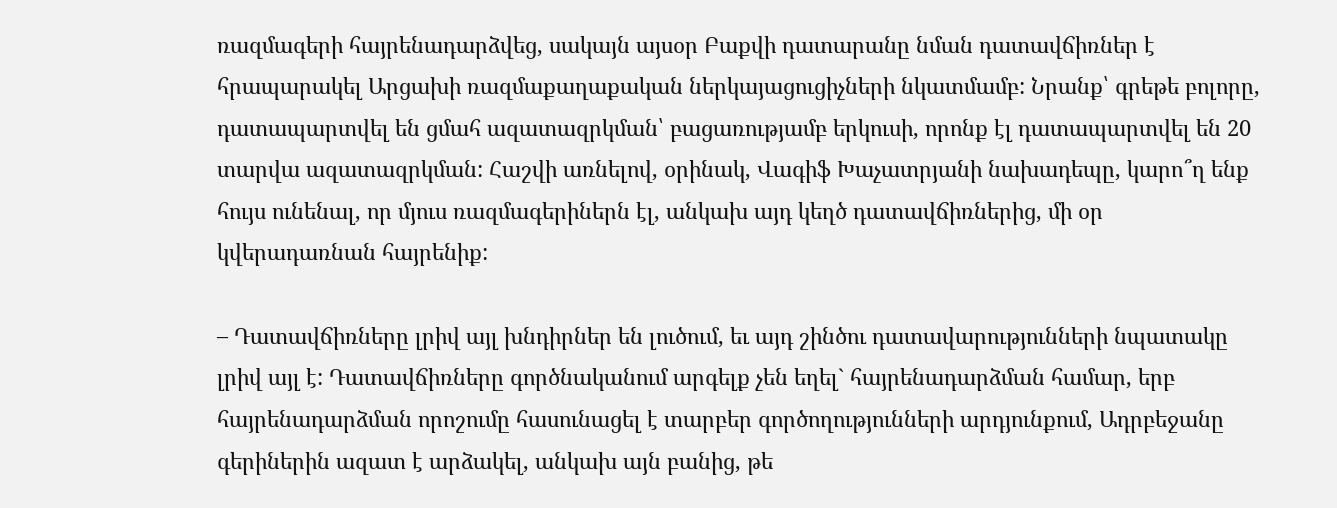ռազմագերի հայրենադարձվեց, սակայն այսօր Բաքվի դատարանը նման դատավճիռներ է հրապարակել Արցախի ռազմաքաղաքական ներկայացուցիչների նկատմամբ: Նրանք՝ գրեթե բոլորը, դատապարտվել են ցմահ ազատազրկման՝ բացառությամբ երկուսի, որոնք էլ դատապարտվել են 20 տարվա ազատազրկման: Հաշվի առնելով, օրինակ, Վագիֆ Խաչատրյանի նախադեպը, կարո՞ղ ենք հույս ունենալ, որ մյուս ռազմագերիներն էլ, անկախ այդ կեղծ դատավճիռներից, մի օր կվերադառնան հայրենիք:

– Դատավճիռները լրիվ այլ խնդիրներ են լուծում, եւ այդ շինծու դատավարությունների նպատակը լրիվ այլ է: Դատավճիռները գործնականում արգելք չեն եղել` հայրենադարձման համար, երբ հայրենադարձման որոշումը հասունացել է տարբեր գործողությունների արդյունքում, Ադրբեջանը գերիներին ազատ է արձակել, անկախ այն բանից, թե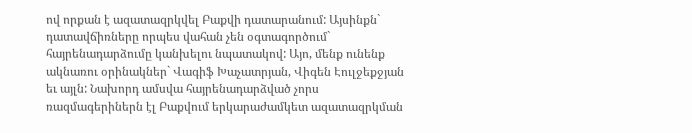ով որքան է ազատազրկվել Բաքվի դատարանում: Այսինքն` դատավճիռները որպես վահան չեն օգտագործում` հայրենադարձումը կանխելու նպատակով: Այո, մենք ունենք ակնառու օրինակներ` Վագիֆ Խաչատրյան, Վիգեն Էուլջեքջյան եւ այլն: Նախորդ ամսվա հայրենադարձված չորս ռազմագերիներն էլ Բաքվում երկարաժամկետ ազատազրկման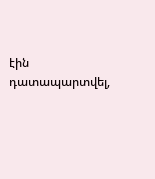էին դատապարտվել,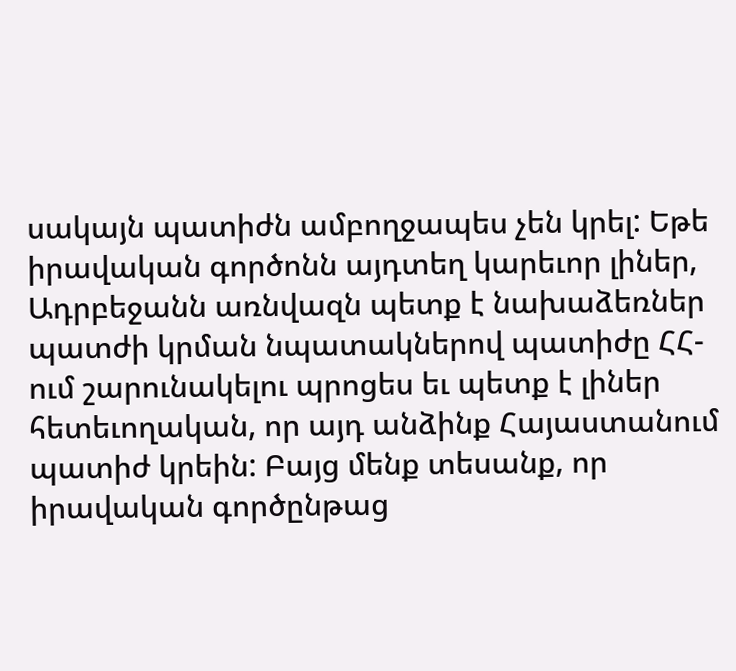սակայն պատիժն ամբողջապես չեն կրել: Եթե իրավական գործոնն այդտեղ կարեւոր լիներ, Ադրբեջանն առնվազն պետք է նախաձեռներ պատժի կրման նպատակներով պատիժը ՀՀ-ում շարունակելու պրոցես եւ պետք է լիներ հետեւողական, որ այդ անձինք Հայաստանում պատիժ կրեին: Բայց մենք տեսանք, որ իրավական գործընթաց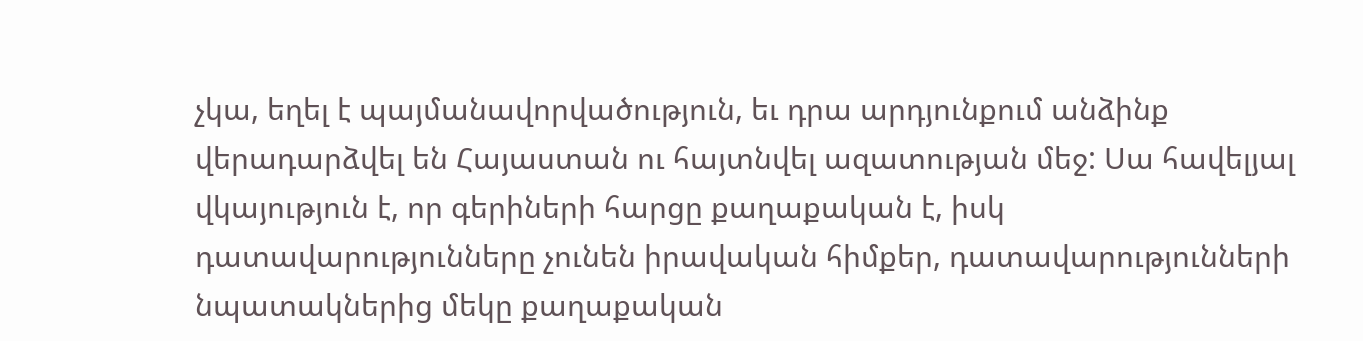չկա, եղել է պայմանավորվածություն, եւ դրա արդյունքում անձինք վերադարձվել են Հայաստան ու հայտնվել ազատության մեջ: Սա հավելյալ վկայություն է, որ գերիների հարցը քաղաքական է, իսկ դատավարությունները չունեն իրավական հիմքեր, դատավարությունների նպատակներից մեկը քաղաքական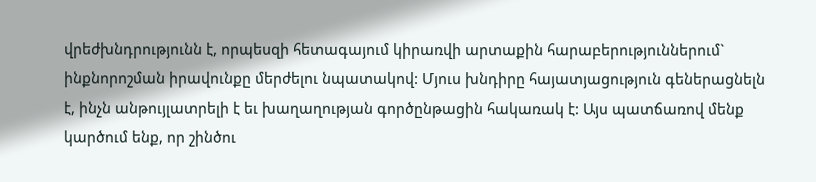վրեժխնդրությունն է, որպեսզի հետագայում կիրառվի արտաքին հարաբերություններում` ինքնորոշման իրավունքը մերժելու նպատակով: Մյուս խնդիրը հայատյացություն գեներացնելն է, ինչն անթույլատրելի է եւ խաղաղության գործընթացին հակառակ է: Այս պատճառով մենք կարծում ենք, որ շինծու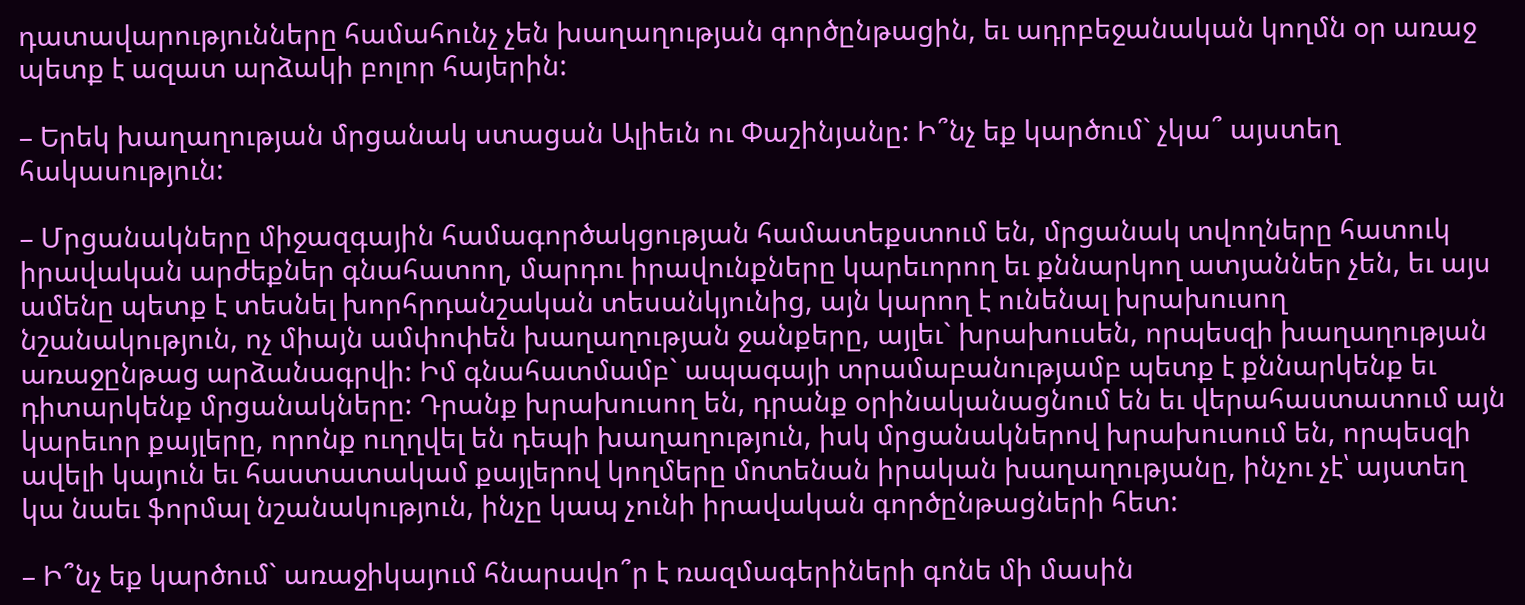դատավարությունները համահունչ չեն խաղաղության գործընթացին, եւ ադրբեջանական կողմն օր առաջ պետք է ազատ արձակի բոլոր հայերին:

– Երեկ խաղաղության մրցանակ ստացան Ալիեւն ու Փաշինյանը: Ի՞նչ եք կարծում` չկա՞ այստեղ հակասություն:

– Մրցանակները միջազգային համագործակցության համատեքստում են, մրցանակ տվողները հատուկ իրավական արժեքներ գնահատող, մարդու իրավունքները կարեւորող եւ քննարկող ատյաններ չեն, եւ այս ամենը պետք է տեսնել խորհրդանշական տեսանկյունից, այն կարող է ունենալ խրախուսող նշանակություն, ոչ միայն ամփոփեն խաղաղության ջանքերը, այլեւ` խրախուսեն, որպեսզի խաղաղության առաջընթաց արձանագրվի: Իմ գնահատմամբ` ապագայի տրամաբանությամբ պետք է քննարկենք եւ դիտարկենք մրցանակները: Դրանք խրախուսող են, դրանք օրինականացնում են եւ վերահաստատում այն կարեւոր քայլերը, որոնք ուղղվել են դեպի խաղաղություն, իսկ մրցանակներով խրախուսում են, որպեսզի ավելի կայուն եւ հաստատակամ քայլերով կողմերը մոտենան իրական խաղաղությանը, ինչու չէ՝ այստեղ կա նաեւ ֆորմալ նշանակություն, ինչը կապ չունի իրավական գործընթացների հետ:

– Ի՞նչ եք կարծում` առաջիկայում հնարավո՞ր է ռազմագերիների գոնե մի մասին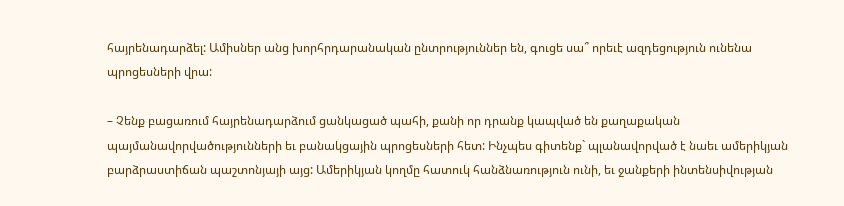հայրենադարձել: Ամիսներ անց խորհրդարանական ընտրություններ են, գուցե սա՞ որեւէ ազդեցություն ունենա պրոցեսների վրա:

– Չենք բացառում հայրենադարձում ցանկացած պահի, քանի որ դրանք կապված են քաղաքական պայմանավորվածությունների եւ բանակցային պրոցեսների հետ: Ինչպես գիտենք` պլանավորված է նաեւ ամերիկյան բարձրաստիճան պաշտոնյայի այց: Ամերիկյան կողմը հատուկ հանձնառություն ունի, եւ ջանքերի ինտենսիվության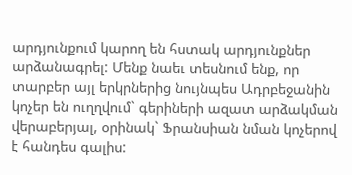արդյունքում կարող են հստակ արդյունքներ արձանագրել: Մենք նաեւ տեսնում ենք, որ տարբեր այլ երկրներից նույնպես Ադրբեջանին կոչեր են ուղղվում` գերիների ազատ արձակման վերաբերյալ, օրինակ` Ֆրանսիան նման կոչերով է հանդես գալիս: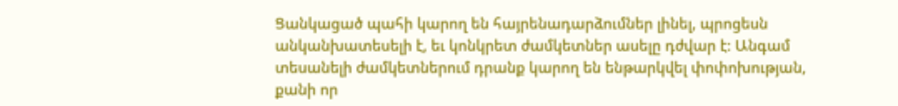Ցանկացած պահի կարող են հայրենադարձումներ լինել, պրոցեսն անկանխատեսելի է, եւ կոնկրետ ժամկետներ ասելը դժվար է: Անգամ տեսանելի ժամկետներում դրանք կարող են ենթարկվել փոփոխության, քանի որ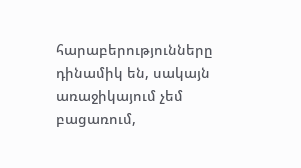հարաբերությունները դինամիկ են, սակայն առաջիկայում չեմ բացառում,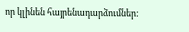որ կլինեն հայրենադարձումներ: